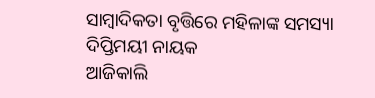ସାମ୍ବାଦିକତା ବୃତ୍ତିରେ ମହିଳାଙ୍କ ସମସ୍ୟା
ଦିପ୍ତିମୟୀ ନାୟକ
ଆଜିକାଲି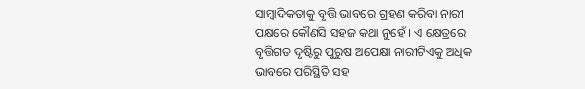ସାମ୍ବାଦିକତାକୁ ବୃତ୍ତି ଭାବରେ ଗ୍ରହଣ କରିବା ନାରୀ ପକ୍ଷରେ କୌଣସି ସହଜ କଥା ନୁହେଁ । ଏ କ୍ଷେତ୍ରରେ ବୃତ୍ତିଗତ ଦୃଷ୍ଟିରୁ ପୁରୁଷ ଅପେକ୍ଷା ନାରୀଟିଏକୁ ଅଧିକ ଭାବରେ ପରିସ୍ଥିତି ସହ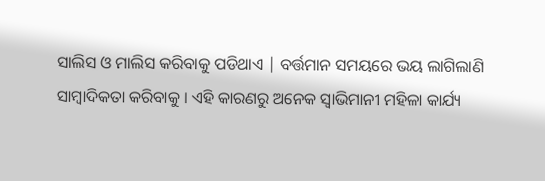ସାଲିସ ଓ ମାଲିସ କରିବାକୁ ପଡିଥାଏ | ବର୍ତ୍ତମାନ ସମୟରେ ଭୟ ଲାଗିଲାଣି ସାମ୍ବାଦିକତା କରିବାକୁ । ଏହି କାରଣରୁ ଅନେକ ସ୍ବାଭିମାନୀ ମହିଳା କାର୍ଯ୍ୟ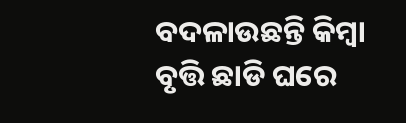ବଦଳାଉଛନ୍ତି କିମ୍ବା ବୃତ୍ତି ଛାଡି ଘରେ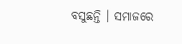ବସୁଛନ୍ତି । ସମାଜରେ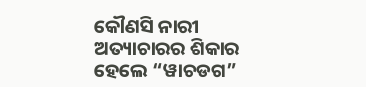କୌଣସି ନାରୀ ଅତ୍ୟାଚାରର ଶିକାର ହେଲେ “ୱାଚଡଗ”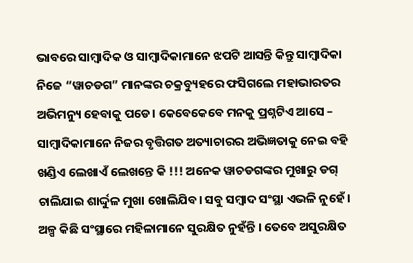ଭାବରେ ସାମ୍ବାଦିକ ଓ ସାମ୍ବାଦିକାମାନେ ଝପଟି ଆସନ୍ତି କିନ୍ତୁ ସାମ୍ବାଦିକା ନିଜେ “ୱାଚଡଗ” ମାନଙ୍କର ଚକ୍ରବ୍ୟୁହରେ ଫସିଗଲେ ମହାଭାରତର ଅଭିମନ୍ୟୁ ହେବାକୁ ପଡେ। କେବେକେବେ ମନକୁ ପ୍ରଶ୍ନଟିଏ ଆସେ – ସାମ୍ବାଦିକାମାନେ ନିଜର ବୃତ୍ତିଗତ ଅତ୍ୟାଚାରର ଅଭିଜ୍ଞତାକୁ ନେଇ ବହି ଖଣ୍ଡିଏ ଲେଖାଏଁ ଲେଖନ୍ତେ କି !!! ଅନେକ ୱାଚଡଗଙ୍କର ମୁଖାରୁ ଡଗ୍ ଚାଲିଯାଇ ଶାର୍ଦ୍ଦୁଳ ମୁଖା ଖୋଲିଯିବ। ସବୁ ସମ୍ବାଦ ସଂସ୍ଥା ଏଭଳି ନୁହେଁ । ଅଳ୍ପ କିଛି ସଂସ୍ଥାରେ ମହିଳାମାନେ ସୁରକ୍ଷିତ ନୁହଁନ୍ତି । ତେବେ ଅସୁରକ୍ଷିତ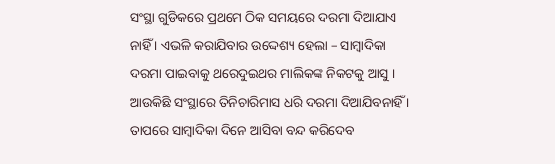ସଂସ୍ଥା ଗୁଡିକରେ ପ୍ରଥମେ ଠିକ ସମୟରେ ଦରମା ଦିଆଯାଏ ନାହିଁ । ଏଭଳି କରାଯିବାର ଉଦ୍ଦେଶ୍ୟ ହେଲା – ସାମ୍ବାଦିକା ଦରମା ପାଇବାକୁ ଥରେଦୁଇଥର ମାଲିକଙ୍କ ନିକଟକୁ ଆସୁ । ଆଉକିଛି ସଂସ୍ଥାରେ ତିନିଚାରିମାସ ଧରି ଦରମା ଦିଆଯିବନାହିଁ । ତାପରେ ସାମ୍ବାଦିକା ଦିନେ ଆସିବା ବନ୍ଦ କରିଦେବ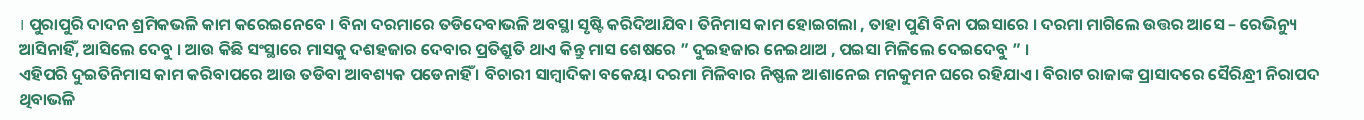। ପୁରାପୁରି ଦାଦନ ଶ୍ରମିକଭଳି କାମ କରେଇନେବେ । ବିନା ଦରମାରେ ତଡିଦେବାଭଳି ଅବସ୍ଥା ସୃଷ୍ଟି କରିଦିଆଯିବ। ତିନିମାସ କାମ ହୋଇଗଲା , ତାହା ପୁଣି ବିନା ପଇସାରେ । ଦରମା ମାଗିଲେ ଉତ୍ତର ଆସେ – ରେଭିନ୍ୟୁ ଆସିନାହିଁ, ଆସିଲେ ଦେବୁ । ଆଉ କିଛି ସଂସ୍ଥାରେ ମାସକୁ ଦଶହଜାର ଦେବାର ପ୍ରତିଶ୍ରୁତି ଥାଏ କିନ୍ତୁ ମାସ ଶେଷରେ ” ଦୁଇହଜାର ନେଇଥାଅ , ପଇସା ମିଳିଲେ ଦେଇଦେବୁ ” ।
ଏହିପରି ଦୁଇତିନିମାସ କାମ କରିବାପରେ ଆଉ ତଡିବା ଆବଶ୍ୟକ ପଡେନାହିଁ । ବିଚାରୀ ସାମ୍ବାଦିକା ବକେୟା ଦରମା ମିଳିବାର ନିଷ୍ଫଳ ଆଶାନେଇ ମନକୁମନ ଘରେ ରହିଯାଏ। ବିରାଟ ରାଜାଙ୍କ ପ୍ରାସାଦରେ ସୈରିନ୍ଧ୍ରୀ ନିରାପଦ ଥିବାଭଳି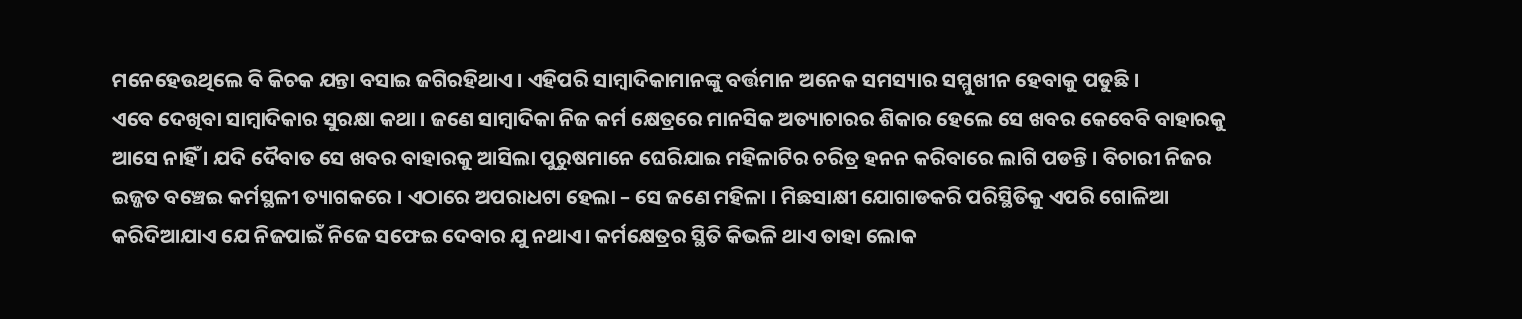ମନେହେଉଥିଲେ ବି କିଚକ ଯନ୍ତା ବସାଇ ଜଗିରହିଥାଏ । ଏହିପରି ସାମ୍ବାଦିକାମାନଙ୍କୁ ବର୍ତ୍ତମାନ ଅନେକ ସମସ୍ୟାର ସମ୍ମୁଖୀନ ହେବାକୁ ପଡୁଛି ।
ଏବେ ଦେଖିବା ସାମ୍ବାଦିକାର ସୁରକ୍ଷା କଥା । ଜଣେ ସାମ୍ବାଦିକା ନିଜ କର୍ମ କ୍ଷେତ୍ରରେ ମାନସିକ ଅତ୍ୟାଚାରର ଶିକାର ହେଲେ ସେ ଖବର କେବେବି ବାହାରକୁ ଆସେ ନାହିଁ । ଯଦି ଦୈବାତ ସେ ଖବର ବାହାରକୁ ଆସିଲା ପୁରୁଷମାନେ ଘେରିଯାଇ ମହିଳାଟିର ଚରିତ୍ର ହନନ କରିବାରେ ଲାଗି ପଡନ୍ତି । ବିଚାରୀ ନିଜର ଇଜ୍ଜତ ବଞ୍ଚେଇ କର୍ମସ୍ଥଳୀ ତ୍ୟାଗକରେ । ଏଠାରେ ଅପରାଧଟା ହେଲା – ସେ ଜଣେ ମହିଳା । ମିଛସାକ୍ଷୀ ଯୋଗାଡକରି ପରିସ୍ଥିତିକୁ ଏପରି ଗୋଳିଆ କରିଦିଆଯାଏ ଯେ ନିଜପାଇଁ ନିଜେ ସଫେଇ ଦେବାର ଯୁ ନଥାଏ। କର୍ମକ୍ଷେତ୍ରର ସ୍ଥିତି କିଭଳି ଥାଏ ତାହା ଲୋକ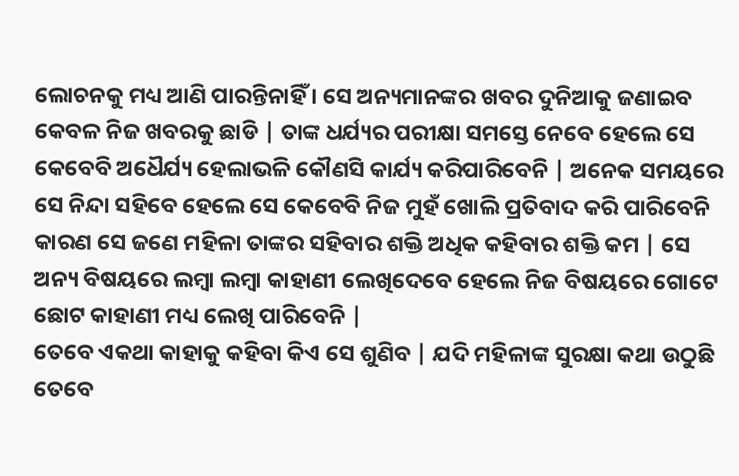ଲୋଚନକୁ ମଧ୍ୟ ଆଣି ପାରନ୍ତିନାହିଁ । ସେ ଅନ୍ୟମାନଙ୍କର ଖବର ଦୁନିଆକୁ ଜଣାଇବ କେବଳ ନିଜ ଖବରକୁ ଛାଡି | ତାଙ୍କ ଧର୍ଯ୍ୟର ପରୀକ୍ଷା ସମସ୍ତେ ନେବେ ହେଲେ ସେ କେବେବି ଅଧୈର୍ଯ୍ୟ ହେଲାଭଳି କୌଣସି କାର୍ଯ୍ୟ କରିପାରିବେନି | ଅନେକ ସମୟରେ ସେ ନିନ୍ଦା ସହିବେ ହେଲେ ସେ କେବେବି ନିଜ ମୁହଁ ଖୋଲି ପ୍ରତିବାଦ କରି ପାରିବେନି କାରଣ ସେ ଜଣେ ମହିଳା ତାଙ୍କର ସହିବାର ଶକ୍ତି ଅଧିକ କହିବାର ଶକ୍ତି କମ | ସେ ଅନ୍ୟ ବିଷୟରେ ଲମ୍ବା ଲମ୍ବା କାହାଣୀ ଲେଖିଦେବେ ହେଲେ ନିଜ ବିଷୟରେ ଗୋଟେ ଛୋଟ କାହାଣୀ ମଧ୍ୟ ଲେଖି ପାରିବେନି |
ତେବେ ଏକଥା କାହାକୁ କହିବା କିଏ ସେ ଶୁଣିବ | ଯଦି ମହିଳାଙ୍କ ସୁରକ୍ଷା କଥା ଉଠୁଛି ତେବେ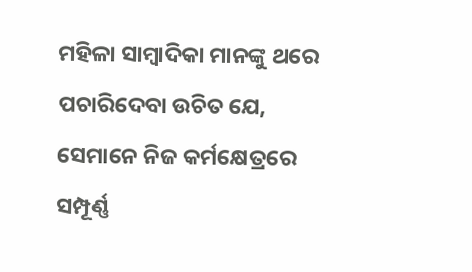ମହିଳା ସାମ୍ବାଦିକା ମାନଙ୍କୁ ଥରେ ପଚାରିଦେବା ଉଚିତ ଯେ, ସେମାନେ ନିଜ କର୍ମକ୍ଷେତ୍ରରେ ସମ୍ପୂର୍ଣ୍ଣ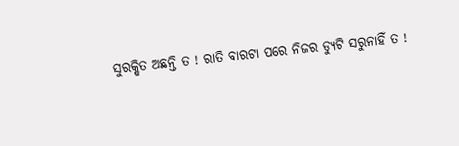ସୁରକ୍ଷିତ ଅଛନ୍ତି ତ ! ରାତି ବାରଟା ପରେ ନିଜର ଡ୍ୟୁଟି ସରୁନାହିଁ ତ !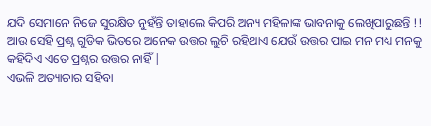ଯଦି ସେମାନେ ନିଜେ ସୁରକ୍ଷିତ ନୁହଁନ୍ତି ତାହାଲେ କିପରି ଅନ୍ୟ ମହିଳାଙ୍କ ଭାବନାକୁ ଲେଖିପାରୁଛନ୍ତି !! ଆଉ ସେହି ପ୍ରଶ୍ନ ଗୁଡିକ ଭିତରେ ଅନେକ ଉତ୍ତର ଲୁଚି ରହିଥାଏ ଯେଉଁ ଉତ୍ତର ପାଇ ମନ ମଧ୍ୟ ମନକୁ କହିଦିଏ ଏତେ ପ୍ରଶ୍ନର ଉତ୍ତର ନାହିଁ |
ଏଭଳି ଅତ୍ୟାଚାର ସହିବା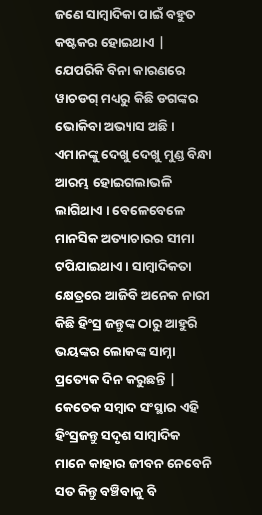ଜଣେ ସାମ୍ବାଦିକା ପାଇଁ ବହୁତ କଷ୍ଟକର ହୋଇଥାଏ | ଯେପରିକି ବିନା କାରଣରେ ୱାଚଡଗ୍ ମଧ୍ୟରୁ କିଛି ଡଗଙ୍କର ଭୋକିବା ଅଭ୍ୟାସ ଅଛି । ଏମାନଙ୍କୁ ଦେଖୁ ଦେଖୁ ମୁଣ୍ଡ ବିନ୍ଧା ଆରମ୍ଭ ହୋଇଗଲାଭଳି ଲାଗିଥାଏ । ବେଳେବେଳେ ମାନସିକ ଅତ୍ୟାଚାରର ସୀମା ଟପିଯାଇଥାଏ । ସାମ୍ବାଦିକତା କ୍ଷେତ୍ରରେ ଆଜିବି ଅନେକ ନାରୀ କିଛି ହିଂସ୍ର ଜନ୍ତୁଙ୍କ ଠାରୁ ଆହୁରି ଭୟଙ୍କର ଲୋକଙ୍କ ସାମ୍ନା ପ୍ରତ୍ୟେକ ଦିନ କରୁଛନ୍ତି | କେତେକ ସମ୍ବାଦ ସଂସ୍ଥାର ଏହି ହିଂସ୍ରଜନ୍ତୁ ସଦୃଶ ସାମ୍ବାଦିକ ମାନେ କାହାର ଜୀବନ ନେବେନି ସତ କିନ୍ତୁ ବଞ୍ଚିବାକୁ ବି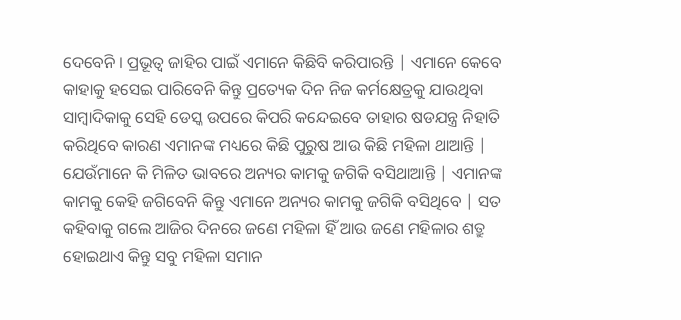ଦେବେନି । ପ୍ରଭୂତ୍ବ ଜାହିର ପାଇଁ ଏମାନେ କିଛିବି କରିପାରନ୍ତି | ଏମାନେ କେବେ କାହାକୁ ହସେଇ ପାରିବେନି କିନ୍ତୁ ପ୍ରତ୍ୟେକ ଦିନ ନିଜ କର୍ମକ୍ଷେତ୍ରକୁ ଯାଉଥିବା ସାମ୍ବାଦିକାକୁ ସେହି ଡେସ୍କ ଉପରେ କିପରି କନ୍ଦେଇବେ ତାହାର ଷଡଯନ୍ତ୍ର ନିହାତି କରିଥିବେ କାରଣ ଏମାନଙ୍କ ମଧ୍ୟରେ କିଛି ପୁରୁଷ ଆଉ କିଛି ମହିଳା ଥାଆନ୍ତି | ଯେଉଁମାନେ କି ମିଳିତ ଭାବରେ ଅନ୍ୟର କାମକୁ ଜଗିକି ବସିଥାଆନ୍ତି | ଏମାନଙ୍କ କାମକୁ କେହି ଜଗିବେନି କିନ୍ତୁ ଏମାନେ ଅନ୍ୟର କାମକୁ ଜଗିକି ବସିଥିବେ | ସତ କହିବାକୁ ଗଲେ ଆଜିର ଦିନରେ ଜଣେ ମହିଳା ହିଁ ଆଉ ଜଣେ ମହିଳାର ଶତ୍ରୁ ହୋଇଥାଏ କିନ୍ତୁ ସବୁ ମହିଳା ସମାନ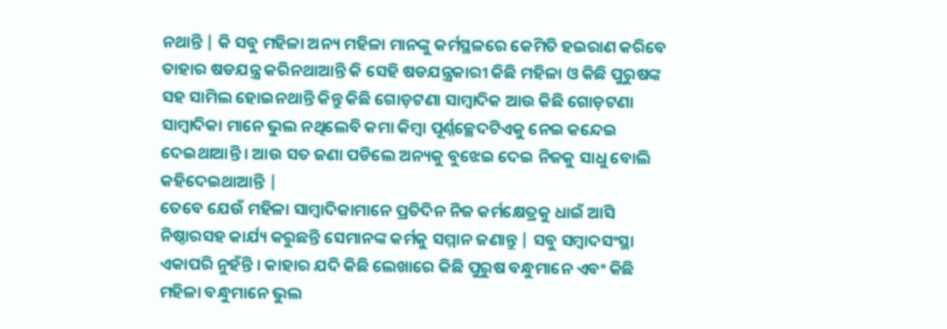ନଥାନ୍ତି | କି ସବୁ ମହିଳା ଅନ୍ୟ ମହିଳା ମାନଙ୍କୁ କର୍ମସ୍ଥଳରେ କେମିତି ହଇରାଣ କରିବେ ତାହାର ଷଡଯନ୍ତ୍ର କରିନଥାଆନ୍ତି କି ସେହି ଷଡଯନ୍ତ୍ରକାରୀ କିଛି ମହିଳା ଓ କିଛି ପୁରୁଷଙ୍କ ସହ ସାମିଲ ହୋଇନଥାନ୍ତି କିନ୍ତୁ କିଛି ଗୋଡ଼ଟଣା ସାମ୍ବାଦିକ ଆଉ କିଛି ଗୋଡ଼ଟଣା ସାମ୍ବାଦିକା ମାନେ ଭୁଲ ନଥିଲେବି କମା କିମ୍ବା ପୂର୍ଣ୍ନଚ୍ଛେଦଟିଏକୁ ନେଇ କନ୍ଦେଇ ଦେଇଥାଆନ୍ତି । ଆଉ ସତ ଜଣା ପଡିଲେ ଅନ୍ୟକୁ ବୁଝେଇ ଦେଇ ନିଜକୁ ସାଧୁ ବୋଲି କହିଦେଇଥାଆନ୍ତି |
ତେବେ ଯେଉଁ ମହିଳା ସାମ୍ବାଦିକାମାନେ ପ୍ରତିଦିନ ନିଜ କର୍ମକ୍ଷେତ୍ରକୁ ଧାଇଁ ଆସି ନିଷ୍ଠାରସହ କାର୍ଯ୍ୟ କରୁଛନ୍ତି ସେମାନଙ୍କ କର୍ମକୁ ସମ୍ମାନ ଜଣାନ୍ତୁ | ସବୁ ସମ୍ବାଦସଂସ୍ଥା ଏକାପରି ନୁହଁନ୍ତି । କାହାର ଯଦି କିଛି ଲେଖାରେ କିଛି ପୁରୁଷ ବନ୍ଧୁମାନେ ଏବଂ କିଛି ମହିଳା ବନ୍ଧୁମାନେ ଭୁଲ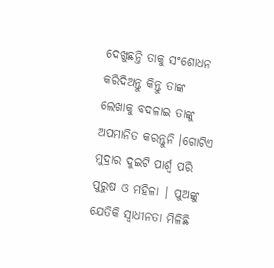ଦେଖୁଛନ୍ତି ତାକୁ ସଂଶୋଧନ କରିଦିଅନ୍ତୁ କିନ୍ତୁ ତାଙ୍କ ଲେଖାକୁ ବଦଳାଇ ତାଙ୍କୁ ଅପମାନିତ କରନ୍ତୁନି ।ଗୋଟିଏ ମୁଦ୍ରାର ଦୁଇଟି ପାର୍ଶ୍ଵ ପରି ପୁରୁଷ ଓ ମହିଳା | ପୁଅଙ୍କୁ ଯେତିକି ସ୍ୱାଧୀନତା ମିଳିଛି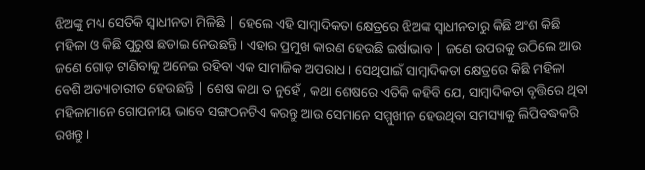ଝିଅଙ୍କୁ ମଧ୍ୟ ସେତିକି ସ୍ୱାଧୀନତା ମିଳିଛି | ହେଲେ ଏହି ସାମ୍ବାଦିକତା କ୍ଷେତ୍ରରେ ଝିଅଙ୍କ ସ୍ୱାଧୀନତାରୁ କିଛି ଅଂଶ କିଛି ମହିଳା ଓ କିଛି ପୁରୁଷ ଛଡାଇ ନେଉଛନ୍ତି । ଏହାର ପ୍ରମୁଖ କାରଣ ହେଉଛି ଇର୍ଷାଭାବ | ଜଣେ ଉପରକୁ ଉଠିଲେ ଆଉ ଜଣେ ଗୋଡ଼ ଟାଣିବାକୁ ଅନେଇ ରହିବା ଏକ ସାମାଜିକ ଅପରାଧ । ସେଥିପାଇଁ ସାମ୍ବାଦିକତା କ୍ଷେତ୍ରରେ କିଛି ମହିଳା ବେଶି ଅତ୍ୟାଚାରୀତ ହେଉଛନ୍ତି | ଶେଷ କଥା ତ ନୁହେଁ , କଥା ଶେଷରେ ଏତିକି କହିବି ଯେ, ସାମ୍ବାଦିକତା ବୃତ୍ତିରେ ଥିବା ମହିଳାମାନେ ଗୋପନୀୟ ଭାବେ ସଙ୍ଗଠନଟିଏ କରନ୍ତୁ ଆଉ ସେମାନେ ସମ୍ମୁଖୀନ ହେଉଥିବା ସମସ୍ୟାକୁ ଲିପିବଦ୍ଧକରି ରଖନ୍ତୁ ।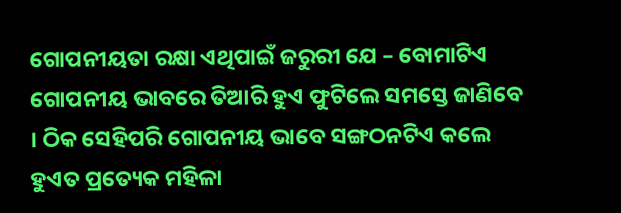ଗୋପନୀୟତା ରକ୍ଷା ଏଥିପାଇଁ ଜରୁରୀ ଯେ – ବୋମାଟିଏ ଗୋପନୀୟ ଭାବରେ ତିଆରି ହୁଏ ଫୁଟିଲେ ସମସ୍ତେ ଜାଣିବେ । ଠିକ ସେହିପରି ଗୋପନୀୟ ଭାବେ ସଙ୍ଗଠନଟିଏ କଲେ ହୁଏତ ପ୍ରତ୍ୟେକ ମହିଳା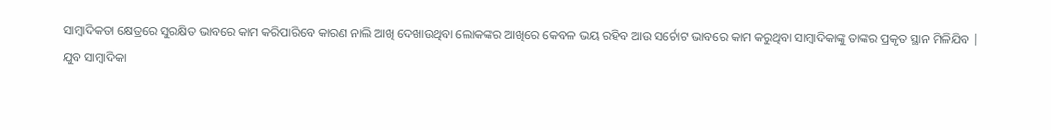ସାମ୍ବାଦିକତା କ୍ଷେତ୍ରରେ ସୁରକ୍ଷିତ ଭାବରେ କାମ କରିପାରିବେ କାରଣ ନାଲି ଆଖି ଦେଖାଉଥିବା ଲୋକଙ୍କର ଆଖିରେ କେବଳ ଭୟ ରହିବ ଆଉ ସର୍ଚୋଟ ଭାବରେ କାମ କରୁଥିବା ସାମ୍ବାଦିକାଙ୍କୁ ତାଙ୍କର ପ୍ରକୃତ ସ୍ଥାନ ମିଳିଯିବ |
ଯୁବ ସାମ୍ବାଦିକା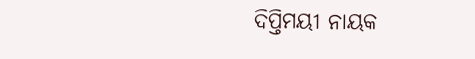ଦିପ୍ତିମୟୀ ନାୟକ